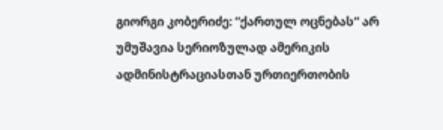გიორგი კობერიძე: “ქართულ ოცნებას“ არ უმუშავია სერიოზულად ამერიკის ადმინისტრაციასთან ურთიერთობის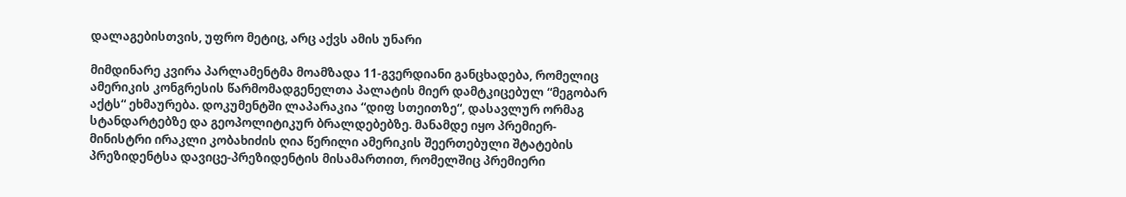დალაგებისთვის, უფრო მეტიც, არც აქვს ამის უნარი

მიმდინარე კვირა პარლამენტმა მოამზადა 11-გვერდიანი განცხადება, რომელიც ამერიკის კონგრესის წარმომადგენელთა პალატის მიერ დამტკიცებულ “მეგობარ აქტს“ ეხმაურება. დოკუმენტში ლაპარაკია “დიფ სთეითზე“, დასავლურ ორმაგ სტანდარტებზე და გეოპოლიტიკურ ბრალდებებზე. მანამდე იყო პრემიერ-მინისტრი ირაკლი კობახიძის ღია წერილი ამერიკის შეერთებული შტატების პრეზიდენტსა დავიცე-პრეზიდენტის მისამართით, რომელშიც პრემიერი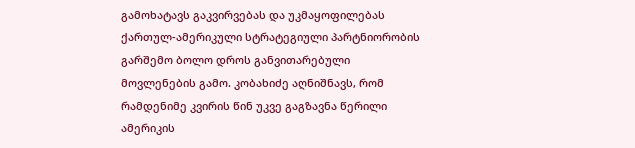გამოხატავს გაკვირვებას და უკმაყოფილებას ქართულ-ამერიკული სტრატეგიული პარტნიორობის გარშემო ბოლო დროს განვითარებული მოვლენების გამო. კობახიძე აღნიშნავს, რომ რამდენიმე კვირის წინ უკვე გაგზავნა წერილი ამერიკის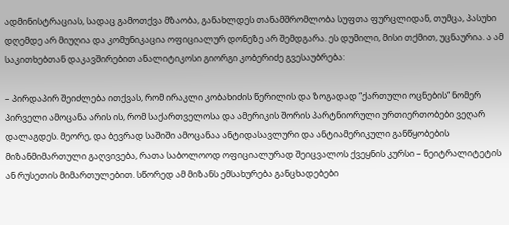ადმინისტრაციას, სადაც გამოთქვა მზაობა, განახლდეს თანამშრომლობა სუფთა ფურცლიდან, თუმცა, პასუხი დღემდე არ მიუღია და კომუნიკაცია ოფიციალურ დონეზე არ შემდგარა. ეს დუმილი, მისი თქმით, უცნაურია. ა ამ საკითხებთან დაკავშირებით ანალიტიკოსი გიორგი კობერიძე გვესაუბრება:

– პირდაპირ შეიძლება ითქვას, რომ ირაკლი კობახიძის წერილის და ზოგადად “ქართული ოცნების“ ნომერ პირველი ამოცანა არის ის, რომ საქართველოსა და ამერიკის შორის პარტნიორული ურთიერთობები ვეღარ დალაგდეს. მეორე, და ბევრად საშიში ამოცანაა ანტიდასავლური და ანტიამერიკული განწყობების მიზანმიმართული გაღვივება, რათა საბოლოოდ ოფიციალურად შეიცვალოს ქვეყნის კურსი – ნეიტრალიტეტის ან რუსეთის მიმართულებით. სწორედ ამ მიზანს ემსახურება განცხადებები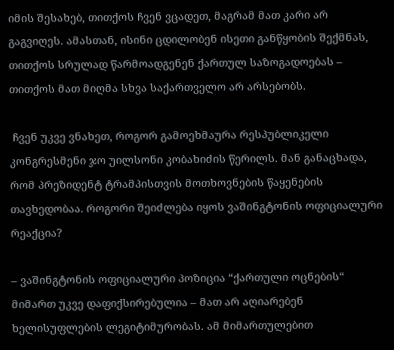იმის შესახებ, თითქოს ჩვენ ვცადეთ, მაგრამ მათ კარი არ გაგვიღეს. ამასთან, ისინი ცდილობენ ისეთი განწყობის შექმნას, თითქოს სრულად წარმოადგენენ ქართულ საზოგადოებას – თითქოს მათ მიღმა სხვა საქართველო არ არსებობს.

 ჩვენ უკვე ვნახეთ, როგორ გამოეხმაურა რესპუბლიკელი კონგრესმენი ჯო უილსონი კობახიძის წერილს. მან განაცხადა, რომ პრეზიდენტ ტრამპისთვის მოთხოვნების წაყენების თავხედობაა. როგორი შეიძლება იყოს ვაშინგტონის ოფიციალური რეაქცია?

– ვაშინგტონის ოფიციალური პოზიცია “ქართული ოცნების“ მიმართ უკვე დაფიქსირებულია – მათ არ აღიარებენ ხელისუფლების ლეგიტიმურობას. ამ მიმართულებით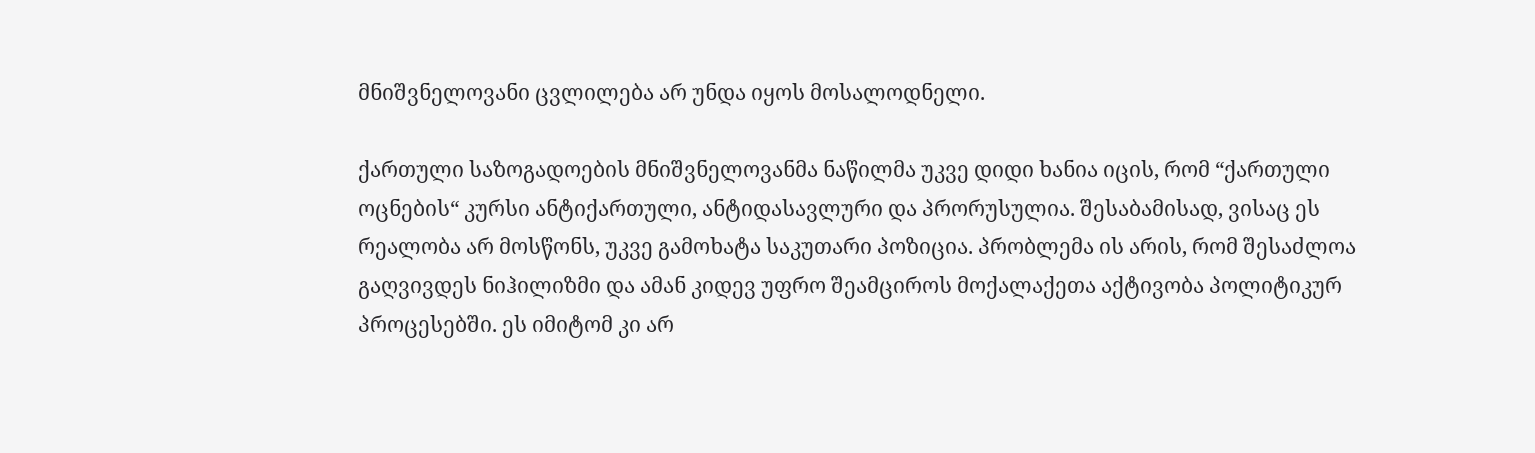მნიშვნელოვანი ცვლილება არ უნდა იყოს მოსალოდნელი.

ქართული საზოგადოების მნიშვნელოვანმა ნაწილმა უკვე დიდი ხანია იცის, რომ “ქართული ოცნების“ კურსი ანტიქართული, ანტიდასავლური და პრორუსულია. შესაბამისად, ვისაც ეს რეალობა არ მოსწონს, უკვე გამოხატა საკუთარი პოზიცია. პრობლემა ის არის, რომ შესაძლოა გაღვივდეს ნიჰილიზმი და ამან კიდევ უფრო შეამციროს მოქალაქეთა აქტივობა პოლიტიკურ პროცესებში. ეს იმიტომ კი არ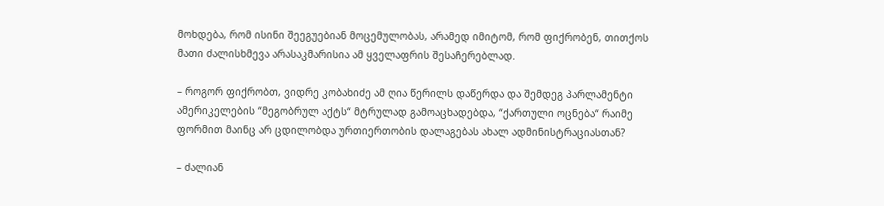მოხდება, რომ ისინი შეეგუებიან მოცემულობას, არამედ იმიტომ, რომ ფიქრობენ, თითქოს მათი ძალისხმევა არასაკმარისია ამ ყველაფრის შესაჩერებლად.

– როგორ ფიქრობთ, ვიდრე კობახიძე ამ ღია წერილს დაწერდა და შემდეგ პარლამენტი ამერიკელების “მეგობრულ აქტს“ მტრულად გამოაცხადებდა, “ქართული ოცნება“ რაიმე ფორმით მაინც არ ცდილობდა ურთიერთობის დალაგებას ახალ ადმინისტრაციასთან?

– ძალიან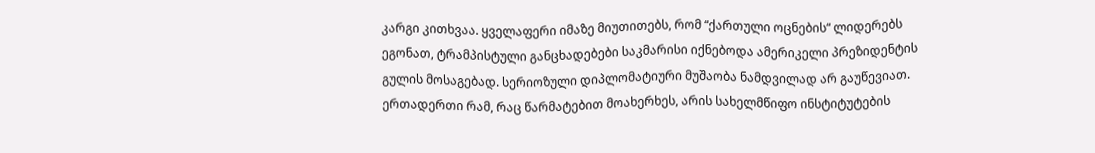კარგი კითხვაა. ყველაფერი იმაზე მიუთითებს, რომ “ქართული ოცნების“ ლიდერებს ეგონათ, ტრამპისტული განცხადებები საკმარისი იქნებოდა ამერიკელი პრეზიდენტის გულის მოსაგებად. სერიოზული დიპლომატიური მუშაობა ნამდვილად არ გაუწევიათ. ერთადერთი რამ, რაც წარმატებით მოახერხეს, არის სახელმწიფო ინსტიტუტების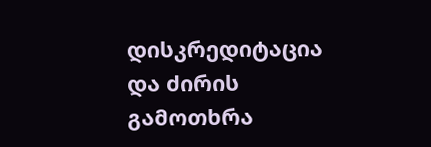დისკრედიტაცია და ძირის გამოთხრა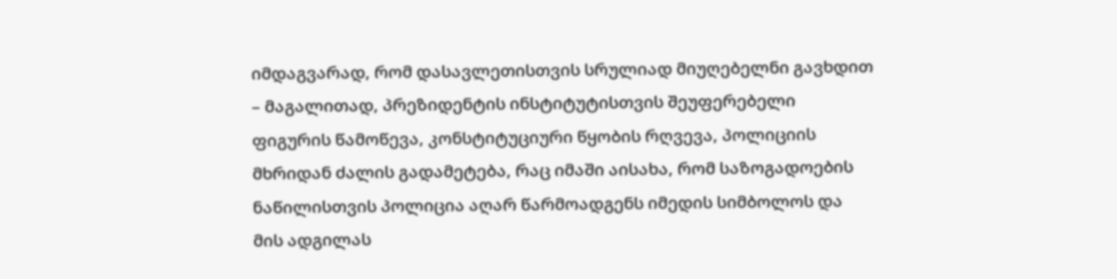იმდაგვარად, რომ დასავლეთისთვის სრულიად მიუღებელნი გავხდით – მაგალითად, პრეზიდენტის ინსტიტუტისთვის შეუფერებელი ფიგურის წამოწევა, კონსტიტუციური წყობის რღვევა, პოლიციის მხრიდან ძალის გადამეტება, რაც იმაში აისახა, რომ საზოგადოების ნაწილისთვის პოლიცია აღარ წარმოადგენს იმედის სიმბოლოს და მის ადგილას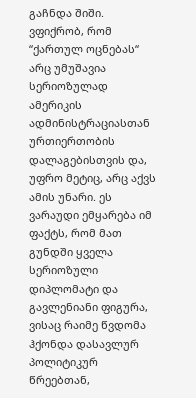გაჩნდა შიში. ვფიქრობ, რომ “ქართულ ოცნებას“ არც უმუშავია სერიოზულად ამერიკის ადმინისტრაციასთან ურთიერთობის დალაგებისთვის და, უფრო მეტიც, არც აქვს ამის უნარი. ეს ვარაუდი ემყარება იმ ფაქტს, რომ მათ გუნდში ყველა სერიოზული დიპლომატი და გავლენიანი ფიგურა, ვისაც რაიმე წვდომა ჰქონდა დასავლურ პოლიტიკურ წრეებთან,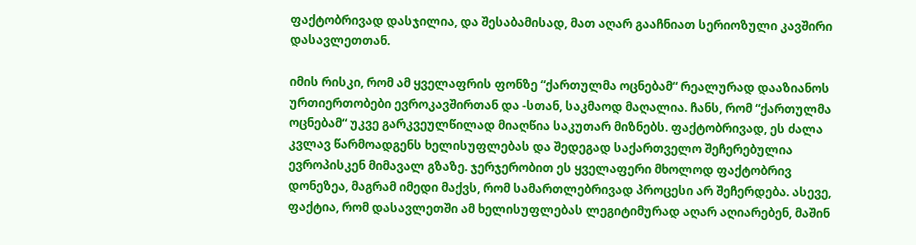ფაქტობრივად დასჯილია, და შესაბამისად, მათ აღარ გააჩნიათ სერიოზული კავშირი დასავლეთთან.

იმის რისკი, რომ ამ ყველაფრის ფონზე “ქართულმა ოცნებამ“ რეალურად დააზიანოს ურთიერთობები ევროკავშირთან და -სთან, საკმაოდ მაღალია. ჩანს, რომ “ქართულმა ოცნებამ“ უკვე გარკვეულწილად მიაღწია საკუთარ მიზნებს. ფაქტობრივად, ეს ძალა კვლავ წარმოადგენს ხელისუფლებას და შედეგად საქართველო შეჩერებულია ევროპისკენ მიმავალ გზაზე. ჯერჯერობით ეს ყველაფერი მხოლოდ ფაქტობრივ დონეზეა, მაგრამ იმედი მაქვს, რომ სამართლებრივად პროცესი არ შეჩერდება. ასევე, ფაქტია, რომ დასავლეთში ამ ხელისუფლებას ლეგიტიმურად აღარ აღიარებენ, მაშინ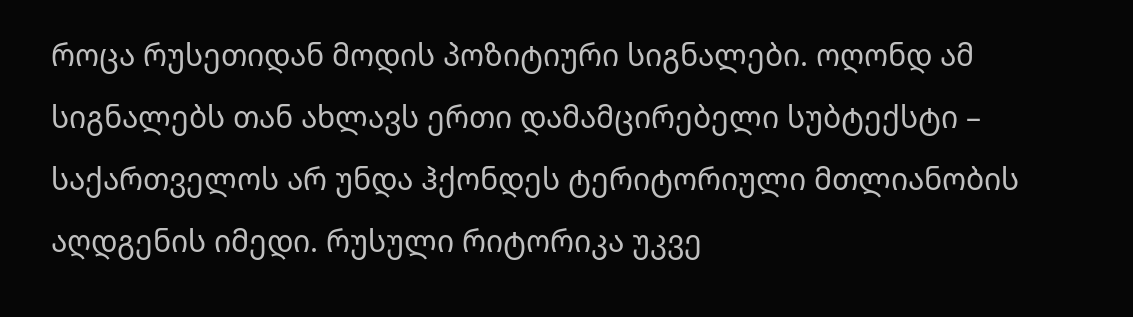როცა რუსეთიდან მოდის პოზიტიური სიგნალები. ოღონდ ამ სიგნალებს თან ახლავს ერთი დამამცირებელი სუბტექსტი – საქართველოს არ უნდა ჰქონდეს ტერიტორიული მთლიანობის აღდგენის იმედი. რუსული რიტორიკა უკვე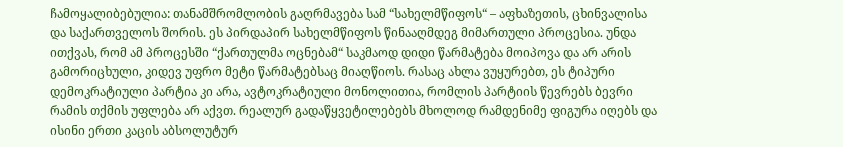ჩამოყალიბებულია: თანამშრომლობის გაღრმავება სამ “სახელმწიფოს“ – აფხაზეთის, ცხინვალისა და საქართველოს შორის. ეს პირდაპირ სახელმწიფოს წინააღმდეგ მიმართული პროცესია. უნდა ითქვას, რომ ამ პროცესში “ქართულმა ოცნებამ“ საკმაოდ დიდი წარმატება მოიპოვა და არ არის გამორიცხული, კიდევ უფრო მეტი წარმატებსაც მიაღწიოს. რასაც ახლა ვუყურებთ, ეს ტიპური დემოკრატიული პარტია კი არა, ავტოკრატიული მონოლითია, რომლის პარტიის წევრებს ბევრი რამის თქმის უფლება არ აქვთ. რეალურ გადაწყვეტილებებს მხოლოდ რამდენიმე ფიგურა იღებს და ისინი ერთი კაცის აბსოლუტურ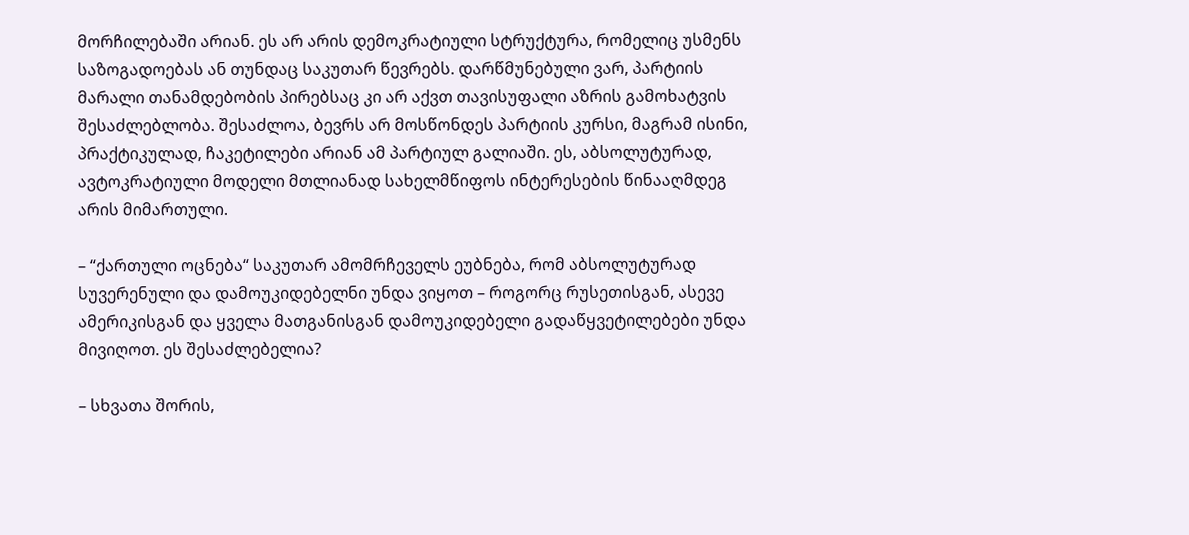მორჩილებაში არიან. ეს არ არის დემოკრატიული სტრუქტურა, რომელიც უსმენს საზოგადოებას ან თუნდაც საკუთარ წევრებს. დარწმუნებული ვარ, პარტიის მარალი თანამდებობის პირებსაც კი არ აქვთ თავისუფალი აზრის გამოხატვის შესაძლებლობა. შესაძლოა, ბევრს არ მოსწონდეს პარტიის კურსი, მაგრამ ისინი, პრაქტიკულად, ჩაკეტილები არიან ამ პარტიულ გალიაში. ეს, აბსოლუტურად, ავტოკრატიული მოდელი მთლიანად სახელმწიფოს ინტერესების წინააღმდეგ არის მიმართული.

– “ქართული ოცნება“ საკუთარ ამომრჩეველს ეუბნება, რომ აბსოლუტურად სუვერენული და დამოუკიდებელნი უნდა ვიყოთ – როგორც რუსეთისგან, ასევე ამერიკისგან და ყველა მათგანისგან დამოუკიდებელი გადაწყვეტილებები უნდა მივიღოთ. ეს შესაძლებელია?

– სხვათა შორის,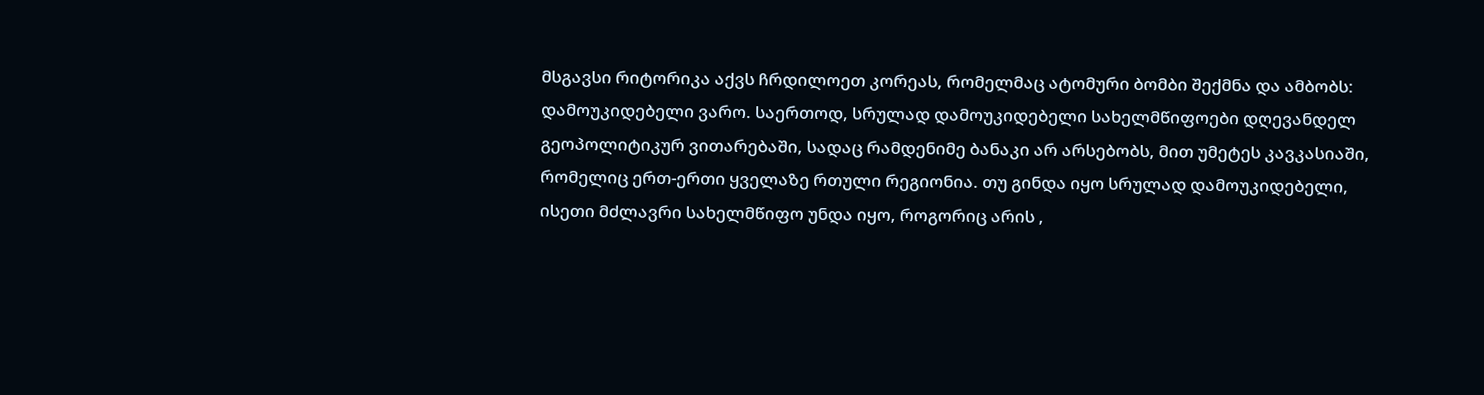მსგავსი რიტორიკა აქვს ჩრდილოეთ კორეას, რომელმაც ატომური ბომბი შექმნა და ამბობს: დამოუკიდებელი ვარო. საერთოდ, სრულად დამოუკიდებელი სახელმწიფოები დღევანდელ გეოპოლიტიკურ ვითარებაში, სადაც რამდენიმე ბანაკი არ არსებობს, მით უმეტეს კავკასიაში, რომელიც ერთ-ერთი ყველაზე რთული რეგიონია. თუ გინდა იყო სრულად დამოუკიდებელი, ისეთი მძლავრი სახელმწიფო უნდა იყო, როგორიც არის ,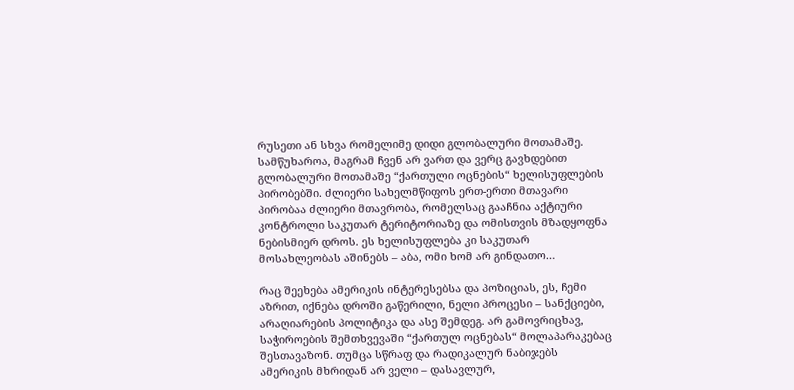რუსეთი ან სხვა რომელიმე დიდი გლობალური მოთამაშე. სამწუხაროა, მაგრამ ჩვენ არ ვართ და ვერც გავხდებით გლობალური მოთამაშე “ქართული ოცნების“ ხელისუფლების პირობებში. ძლიერი სახელმწიფოს ერთ-ერთი მთავარი პირობაა ძლიერი მთავრობა, რომელსაც გააჩნია აქტიური კონტროლი საკუთარ ტერიტორიაზე და ომისთვის მზადყოფნა ნებისმიერ დროს. ეს ხელისუფლება კი საკუთარ მოსახლეობას აშინებს – აბა, ომი ხომ არ გინდათო…

რაც შეეხება ამერიკის ინტერესებსა და პოზიციას, ეს, ჩემი აზრით, იქნება დროში გაწერილი, ნელი პროცესი – სანქციები, არაღიარების პოლიტიკა და ასე შემდეგ. არ გამოვრიცხავ, საჭიროების შემთხვევაში “ქართულ ოცნებას“ მოლაპარაკებაც შესთავაზონ. თუმცა სწრაფ და რადიკალურ ნაბიჯებს ამერიკის მხრიდან არ ველი – დასავლურ,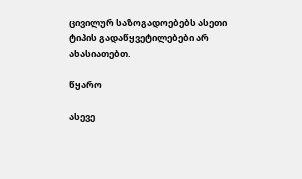ცივილურ საზოგადოებებს ასეთი ტიპის გადაწყვეტილებები არ ახასიათებთ.

წყარო

ასევე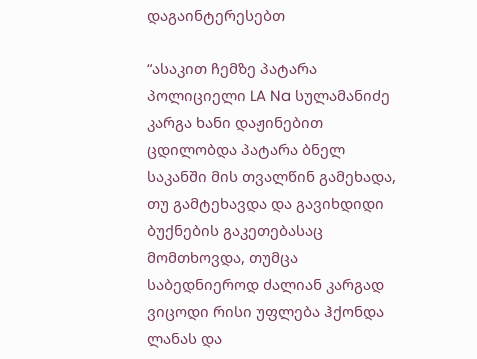დაგაინტერესებთ

“ასაკით ჩემზე პატარა პოლიციელი LA Na სულამანიძე კარგა ხანი დაჟინებით ცდილობდა პატარა ბნელ საკანში მის თვალწინ გამეხადა, თუ გამტეხავდა და გავიხდიდი ბუქნების გაკეთებასაც მომთხოვდა, თუმცა საბედნიეროდ ძალიან კარგად ვიცოდი რისი უფლება ჰქონდა ლანას და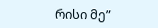რისი მე”